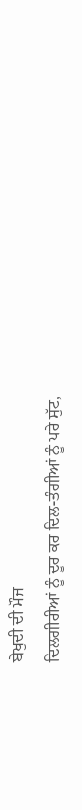ਬੇਖੁਦੀ ਦੀ ਮੌਜ
ਦਿਲਗੀਰੀਆਂ ਨੂੰ ਦੂਰ ਕਰ ਦਿਲ-ਤੰਗੀਆਂ ਨੂੰ ਪਰੇ ਸੁੱਟ,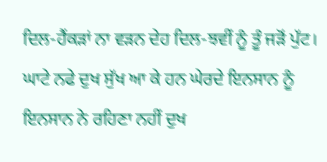ਦਿਲ-ਹੈਂਕੜਾਂ ਨਾ ਵੜਨ ਦੇਹ ਦਿਲ-ਝਵੀਂ ਨੂੰ ਤੂੰ ਜੜੋਂ ਪੁੱਟ।
ਘਾਟੇ ਨਫੇ ਦੁਖ ਸੁੱਖ ਆ ਕੇ ਹਨ ਘੇਰਦੇ ਇਨਸਾਨ ਨੂੰ
ਇਨਸਾਨ ਨੇ ਰਹਿਣਾ ਨਹੀਂ ਦੁਖ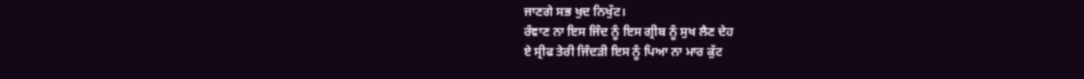ਜਾਣਗੇ ਸਭ ਖੁਦ ਨਿਖੁੱਟ।
ਰੰਞਾਣ ਨਾ ਇਸ ਜਿੰਦ ਨੂੰ ਇਸ ਗ੍ਰੀਬ ਨੂੰ ਸੁਖ ਲੈਣ ਦੇਹ
ਏ ਸ੍ਰੀਫ ਤੇਰੀ ਜਿੰਦੜੀ ਇਸ ਨੂੰ ਪਿਆ ਨਾ ਮਾਰ ਕੁੱਟ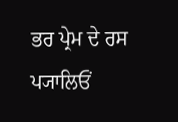ਭਰ ਪ੍ਰੇਮ ਦੇ ਰਸ ਪ੍ਯਾਲਿਓਂ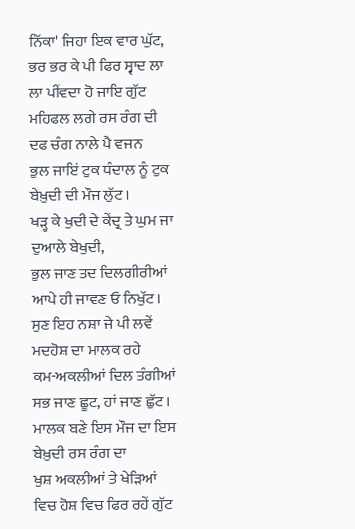ਨਿੱਕਾ' ਜਿਹਾ ਇਕ ਵਾਰ ਘੁੱਟ,
ਭਰ ਭਰ ਕੇ ਪੀ ਫਿਰ ਸ੍ਵਾਦ ਲਾ ਲਾ ਪੀਂਵਦਾ ਹੋ ਜਾਇ ਗੁੱਟ
ਮਹਿਫਲ ਲਗੇ ਰਸ ਰੰਗ ਦੀ ਦਫ ਚੰਗ ਨਾਲੇ ਪੈ ਵਜਨ
ਭੁਲ ਜਾਇਂ ਟੁਕ ਧੰਦਾਲ ਨੂੰ ਟੁਕ ਬੇਖ਼ੁਦੀ ਦੀ ਮੌਜ ਲੁੱਟ।
ਖੜ੍ਹ ਕੇ ਖੁਦੀ ਦੇ ਕੇਂਦ੍ਰ ਤੇ ਘੁਮ ਜਾ ਦੁਆਲੇ ਬੇਖੁਦੀ,
ਭੁਲ ਜਾਣ ਤਦ ਦਿਲਗੀਰੀਆਂ ਆਪੇ ਹੀ ਜਾਵਣ ਓ ਨਿਖੁੱਟ।
ਸੁਣ ਇਹ ਨਸ਼ਾ ਜੇ ਪੀ ਲਵੇਂ ਮਦਹੋਸ਼ ਦਾ ਮਾਲਕ ਰਹੇ
ਕਮ-ਅਕਲੀਆਂ ਦਿਲ ਤੰਗੀਆਂ ਸਭ ਜਾਣ ਛੂਟ, ਹਾਂ ਜਾਣ ਛੁੱਟ।
ਮਾਲਕ ਬਣੇ ਇਸ ਮੌਜ ਦਾ ਇਸ ਬੇਖ਼ੁਦੀ ਰਸ ਰੰਗ ਦਾ
ਖੁਸ਼ ਅਕਲੀਆਂ ਤੇ ਖੇੜਿਆਂ ਵਿਚ ਹੋਸ਼ ਵਿਚ ਫਿਰ ਰਹੇਂ ਗੁੱਟ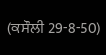(ਕਸੌਲੀ 29-8-50)